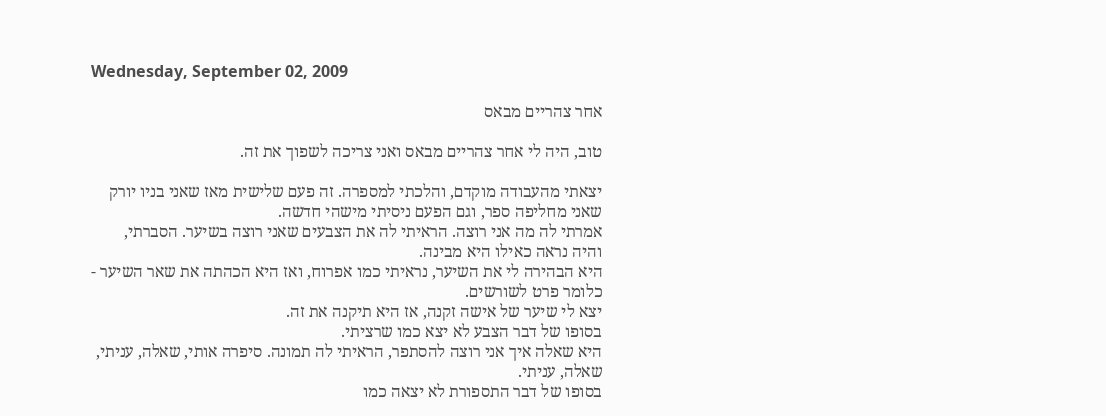Wednesday, September 02, 2009

אחר צהריים מבאס

טוב, היה לי אחר צהריים מבאס ואני צריכה לשפוך את זה.

יצאתי מהעבודה מוקדם, והלכתי למספרה. זה פעם שלישית מאז שאני בניו יורק שאני מחליפה ספר, וגם הפעם ניסיתי מישהי חדשה.
אמרתי לה מה אני רוצה. הראיתי לה את הצבעים שאני רוצה בשיער. הסברתי, והיה נראה כאילו היא מבינה.
היא הבהירה לי את השיער, נראיתי כמו אפרוח, ואז היא הכהתה את שאר השיער - כלומר פרט לשורשים.
יצא לי שיער של אישה זקנה, אז היא תיקנה את זה.
בסופו של דבר הצבע לא יצא כמו שרציתי.
היא שאלה איך אני רוצה להסתפר, הראיתי לה תמונה. סיפרה אותי, שאלה, עניתי, שאלה, עניתי.
בסופו של דבר התספורת לא יצאה כמו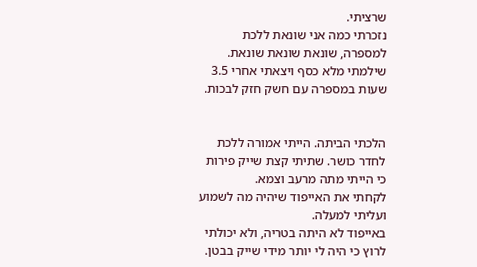שרציתי.
נזכרתי כמה אני שונאת ללכת למספרה, שונאת שונאת שונאת.
שילמתי מלא כסף ויצאתי אחרי 3.5 שעות במספרה עם חשק חזק לבכות.


הלכתי הביתה. הייתי אמורה ללכת לחדר כושר. שתיתי קצת שייק פירות כי הייתי מתה מרעב וצמא.
לקחתי את האייפוד שיהיה מה לשמוע ועליתי למעלה.
באייפוד לא היתה בטריה, ולא יכולתי לרוץ כי היה לי יותר מידי שייק בבטן.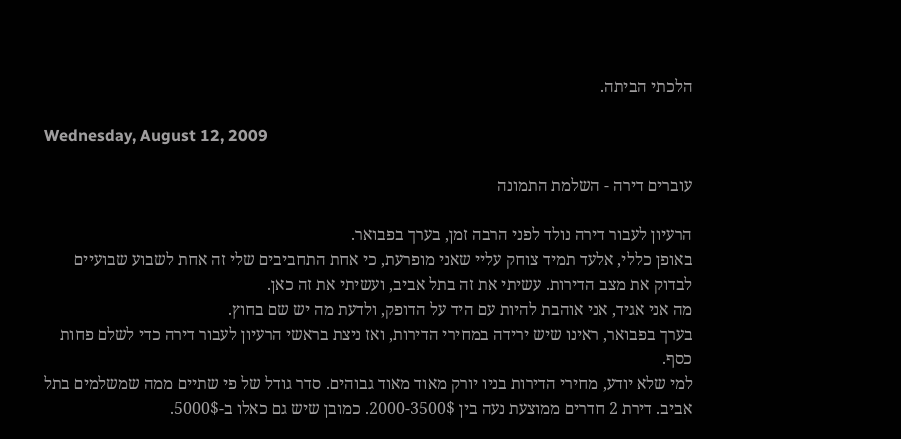הלכתי הביתה.

Wednesday, August 12, 2009

עוברים דירה - השלמת התמונה

הרעיון לעבור דירה נולד לפני הרבה זמן, בערך בפבואר.
באופן כללי, אלעד תמיד צוחק עליי שאני מופרעת, כי אחת התחביבים שלי זה אחת לשבוע שבועיים לבדוק את מצב הדירות. עשיתי את זה בתל אביב, ועשיתי את זה כאן.
מה אני אגיד, אני אוהבת להיות עם היד על הדופק, ולדעת מה יש שם בחוץ.
בערך בפבואר, ראינו שיש ירידה במחירי הדירות, ואז ניצת בראשי הרעיון לעבור דירה כדי לשלם פחות כסף.
למי שלא יודע, מחירי הדירות בניו יורק מאוד מאוד גבוהים. סדר גודל של פי שתיים ממה שמשלמים בתל אביב. דירת 2 חדרים ממוצעת נעה בין 2000-3500$. כמובן שיש גם כאלו ב-5000$.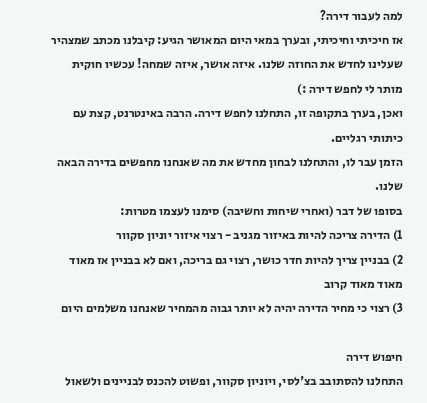למה לעבור דירה?
אז חיכיתי וחיכיתי, ובערך במאי היום המאושר הגיע: קיבלנו מכתב שמצהיר שעלינו לחדש את החוזה שלנו. איזה אושר, איזה שמחה! עכשיו חוקית מותר לי לחפש דירה :)
ואכן, בערך בתקופה זו, התחלנו לחפש דירה. הרבה באינטרנט, קצת עם כיתותי רגליים.
הזמן עבר לו, והתחלנו לבחון מחדש את מה שאנחנו מחפשים בדירה הבאה שלנו.
בסופו של דבר (ואחרי שיחות וחשיבה) סימנו לעצמו מטרות:
1) הדירה צריכה להיות באיזור מגניב - רצוי איזור יוניון סקוור
2) בבניין צריך להיות חדר כושר, רצוי גם בריכה, ואם לא בבניין אז מאוד מאוד מאוד קרוב
3) רצוי כי מחיר הדירה יהיה לא יותר גבוה מהמחיר שאנחנו משלמים היום

חיפוש דירה
התחלנו להסתובב בצ'לסי, ויוניון סקוור, ופשוט להכנס לבניינים ולשאול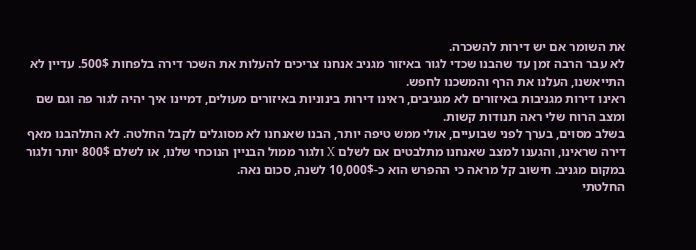את השומר אם יש דירות להשכרה.
לא עבר הרבה זמן עד שהבנו שכדי לגור באיזור מגניב אנחנו צריכים להעלות את השכר דירה בלפחות 500$. עדיין לא התייאשנו, העלנו את הרף והמשכנו לחפש.
ראינו דירות מגניבות באיזורים לא מגניבים, ראינו דירות בינוניות באיזורים מעולים, דמיינו איך יהיה לגור פה וגם שם ומצב הרוח שלי ראה תנודות קשות.
בשלב מסוים, בערך לפני שבועיים, אולי ממש טיפה יותר, הבנו שאנחנו לא מסוגלים לקבל החלטה. לא התלהבנו מאף דירה שראינו, והגענו למצב שאנחנו מתלבטים אם לשלם X ולגור ממול הבניין הנוכחי שלנו, או לשלם 800$ יותר ולגור במקום מגניב. חישוב קל מראה כי ההפרש הוא כ-10,000$ לשנה, סכום נאה.
החלטתי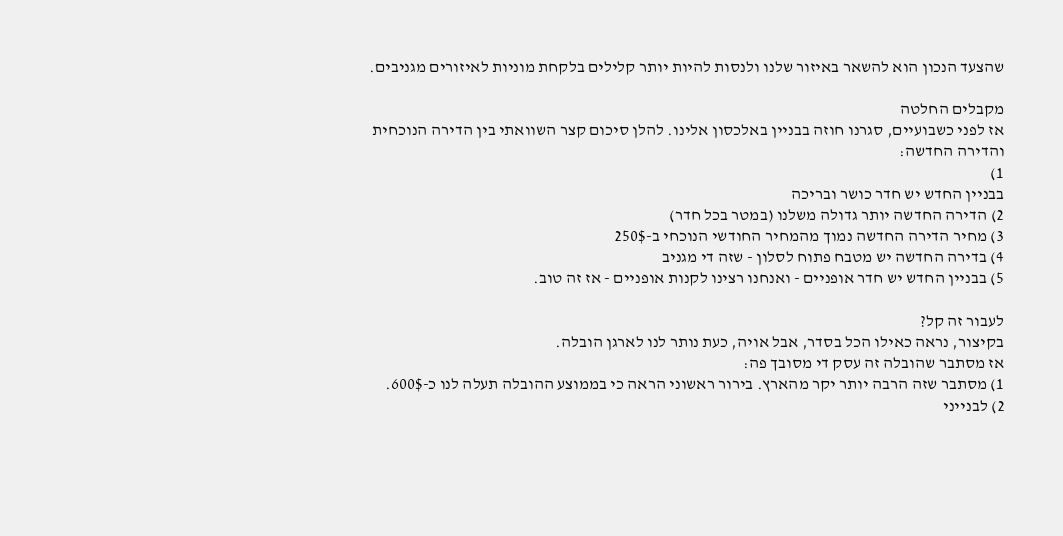שהצעד הנכון הוא להשאר באיזור שלנו ולנסות להיות יותר קלילים בלקחת מוניות לאיזורים מגניבים.

מקבלים החלטה
אז לפני כשבועיים, סגרנו חוזה בבניין באלכסון אלינו. להלן סיכום קצר השוואתי בין הדירה הנוכחית והדירה החדשה:
1)
בבניין החדש יש חדר כושר ובריכה
2) הדירה החדשה יותר גדולה משלנו (במטר בכל חדר)
3) מחיר הדירה החדשה נמוך מהמחיר החודשי הנוכחי ב-250$
4) בדירה החדשה יש מטבח פתוח לסלון - שזה די מגניב
5) בבניין החדש יש חדר אופניים - ואנחנו רצינו לקנות אופניים - אז זה טוב.

לעבור זה קל?
בקיצור, נראה כאילו הכל בסדר, אבל אויה, כעת נותר לנו לארגן הובלה.
אז מסתבר שהובלה זה עסק די מסובך פה:
1) מסתבר שזה הרבה יותר יקר מהארץ. בירור ראשוני הראה כי בממוצע ההובלה תעלה לנו כ-600$.
2) לבנייני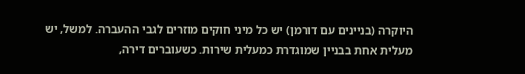היוקרה (בניינים עם דורמן) יש כל מיני חוקים מוזרים לגבי ההעברה. למשל, יש מעלית אחת בבניין שמוגדרת כמעלית שירות. כשעוברים דירה,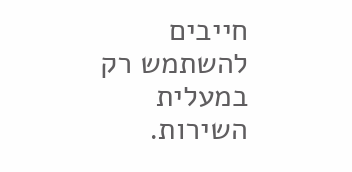חייבים להשתמש רק במעלית השירות.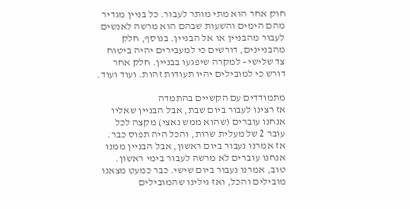חוק אחר הוא מתי מותר לעבור. כל בניין מגדיר מהם הימים והשעות שבהם הוא מרשה לאנשים לעבור מהבניין או אל הבניין. בנוסף, חלק מהבניינים, דורשים כי למעבירים יהיה ביטוח צד שלישי - למקרה שיפגעו בבניין. חלק אחר דורש כי למובילים יהיו תעודות זהות. ועוד ועוד.

מתמודדים עם הקשיים בהתמדה
אז רצינו לעבור ביום שבת, אבל הבניין שאליו אנחנו עוברים (שהוא ממש נאצי) מקצה לכל עובר 2 של מעלית שרות, והכל היה תפוס כבר.
אז אמרנו נעבור ביום ראשון, אבל הבניין ממנו אנחנו עוברים לא מרשה לעבור בימי ראשון.
טוב, אמרנו נעבור ביום שישי. כבר כמעט מצאנו מובילים והכל, ואז גילינו שהמובילים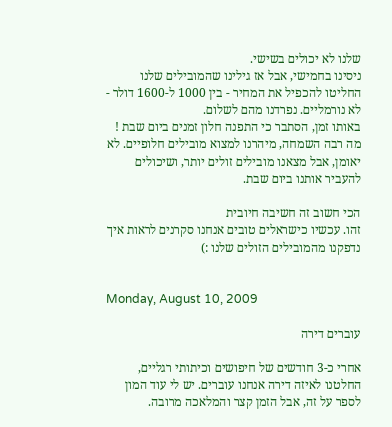שלנו לא יכולים בשישי.
ניסינו בחמישי, אבל אז גילינו שהמובילים שלנו החליטו להכפיל את המחיר - בין 1000 ל-1600 דולר - לא נורמליים. נפרדנו מהם לשלום.
באותו זמן, הסתבר כי התפנה חלון זמנים ביום שבת ! מה רבה השמחה, מיהרנו למצוא מובילים חלופיים. לא יאומן, אבל מצאנו מובילים זולים יותר, ושיכולים להעביר אותנו ביום שבת.

הכי חשוב זה חשיבה חיובית
זהו. עכשיו כישראלים טובים אנחנו סקרנים לראות איך נדפקנו מהמובילים הזולים שלנו :)


Monday, August 10, 2009

עוברים דירה

אחרי כ-3 חודשים של חיפושים וכיתותי רגליים, החלטנו לאיזה דירה אנחנו עוברים. יש לי עוד המון לספר על זה, אבל הזמן קצר והמלאכה מרובה.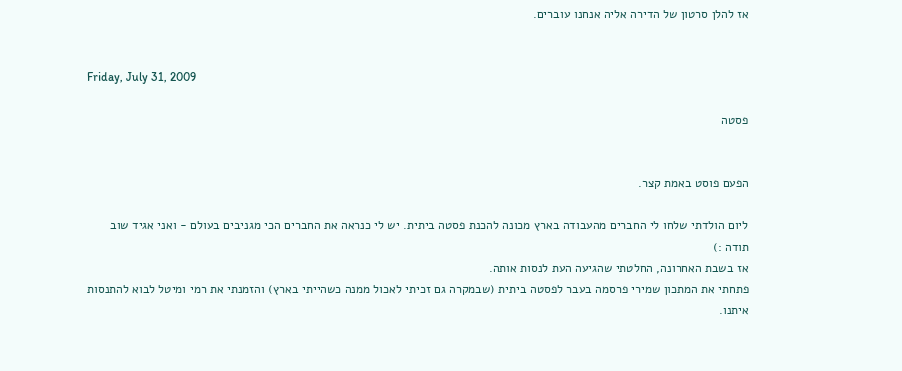אז להלן סרטון של הדירה אליה אנחנו עוברים.


Friday, July 31, 2009

פסטה


הפעם פוסט באמת קצר.

ליום הולדתי שלחו לי החברים מהעבודה בארץ מכונה להכנת פסטה ביתית. יש לי כנראה את החברים הכי מגניבים בעולם - ואני אגיד שוב תודה :)
אז בשבת האחרונה, החלטתי שהגיעה העת לנסות אותה.
פתחתי את המתכון שמירי פרסמה בעבר לפסטה ביתית (שבמקרה גם זכיתי לאכול ממנה כשהייתי בארץ) והזמנתי את רמי ומיטל לבוא להתנסות איתנו.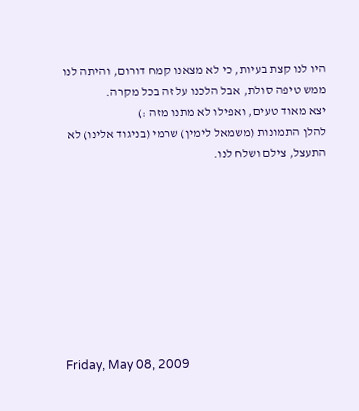היו לנו קצת בעיות, כי לא מצאנו קמח דורום, והיתה לנו ממש טיפה סולת, אבל הלכנו על זה בכל מקרה.
יצא מאוד טעים, ואפילו לא מתנו מזה :)
להלן התמונות (משמאל לימין) שרמי (בניגוד אלינו) לא התעצל, צילם ושלח לנו.









Friday, May 08, 2009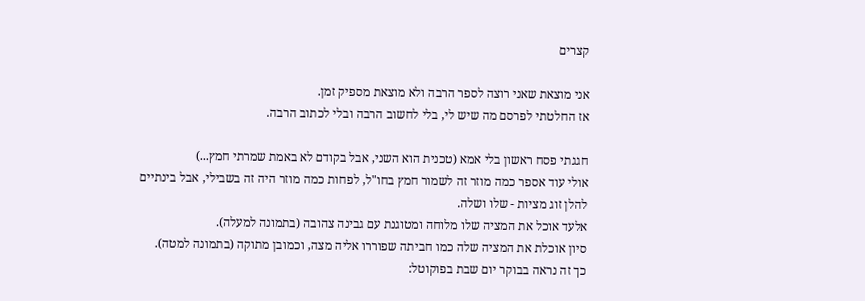קצרים

אני מוצאת שאני רוצה לספר הרבה ולא מוצאת מספיק זמן.
אז החלטתי לפרסם מה שיש לי, בלי לחשוב הרבה ובלי לכתוב הרבה.

חגגתי פסח ראשון בלי אמא (טכנית הוא השני, אבל בקודם לא באמת שמרתי חמץ...)
אולי עוד אספר כמה מוזר זה לשמור חמץ בחו"ל, לפחות כמה מוזר היה זה בשבילי, אבל בינתיים להלן זוג מציות - שלו ושלה.
אלעד אוכל את המציה שלו מלוחה ומטוגנת עם גבינה צהובה (בתמונה למעלה).
סיון אוכלת את המציה שלה כמו חביתה שפוררו אליה מצה, וכמובן מתוקה (בתמונה למטה).
כך זה נראה בבוקר יום שבת בפוקוטל: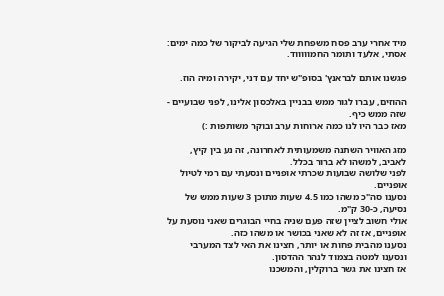מיד אחרי ערב פסח משפחת שלי הגיעה לביקור של כמה ימים: אסתי, אלעד ותומר החמוווווד.

פגשנו אותם לבראנץ' בסופ"ש יחד עם דני, יקירה ומיה הוז.

ההוזים, עברו לגור ממש בבניין באלכסון אלינו, לפני שבועיים - שזה ממש כיף.
מאז כבר היו לנו כמה ארוחות ערב ובוקר משותפות :)

מזג האוויר השתנה משמעותית לאחרונה, זה נע בין קיץ, לאביב, למשהו לא ברור בכלל.
לפני שלושה שבועות שכרתי אופניים ונסעתי עם רמי לטיול אופניים.
נסענו סה"כ משהו כמו 4.5 שעות מתוכן 3 שעות ממש של נסיעה, כ-30 ק"מ.
אולי חשוב לציין שזה פעם שניה בחיי הבוגרים שאני נוסעת על אופניים, אז זה לא שאני בכושר או משהו כזה.
נסענו מהבית פחות או יותר, חצינו את האי לצד המערבי ונסענו למטה בצמוד לנהר ההדסון.
אז חצינו את גשר ברוקלין, והמשכנו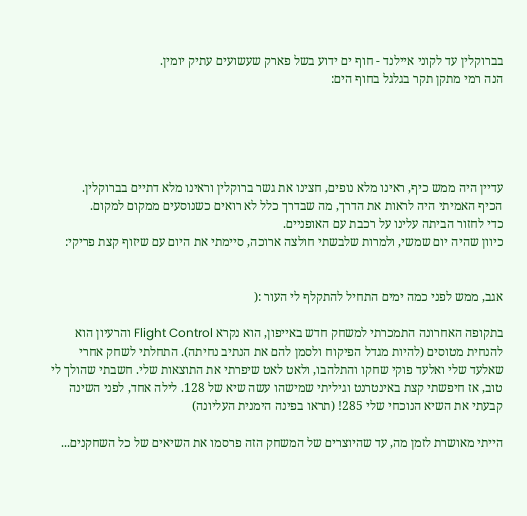בברוקלין עד לקוני איילנד - חוף ים ידוע בשל פארק שעשועים עתיק יומין.
הנה רמי מתקן תקר בגלגל בחוף הים:





עדיין היה ממש כיף, ראינו מלא נופים, חצינו את גשר ברוקלין וראינו מלא דתיים בברוקלין.
הכיף האמיתי היה לראות את הדרך, מה שבדרך כלל לא רואים כשנוסעים ממקום למקום.
כדי לחזור הביתה עלינו על רכבת עם האופניים.
כיוון שהיה יום שמשי, ולמרות שלבשתי חולצה ארוכה, סיימתי את היום עם שיזוף קצת פריקי:


אגב, ממש לפני כמה ימים התחיל להתקלף לי העור :(

בתקופה האחרונה התמכרתי למשחק חדש באייפון, הוא נקרא Flight Control והרעיון הוא להנחית מטוסים (להיות מגדל הפיקוח ולסמן להם את הנתיב נחיתה). התחלתי לשחק אחרי שאלעד שלי ואלעד פוקי שחקו והתלהבו, ולאט לאט שיפרתי את התוצאות שלי. חשבתי שהולך לי טוב, אז חיפשתי קצת באינטרנט וגיליתי שמישהו עשה שיא של 128. לילה אחד, לפני השינה קבעתי את השיא הנוכחי שלי 285! (תראו בפינה הימנית העליונה)

הייתי מאושרת לזמן מה, עד שהיוצרים של המשחק הזה פרסמו את השיאים של כל השחקנים...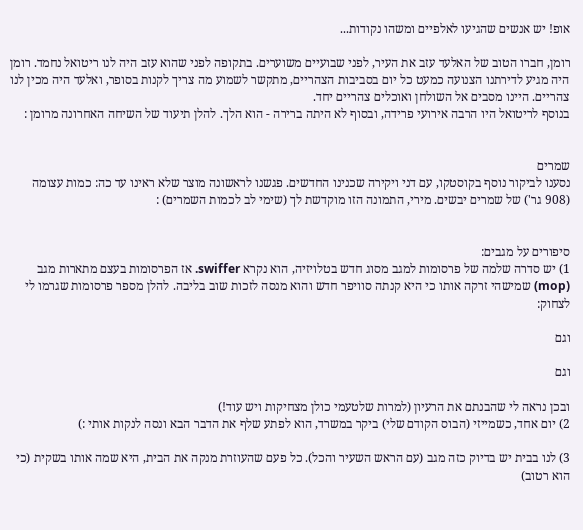אופ! יש אנשים שהגיעו לאלפיים ומשהו נקודות...

רומן, חברו הטוב של האלעד עזב את העיר, לפני שבועיים משוערים. בתקופה לפני שהוא עזב היה לנו ריטואל נחמד. רומן היה מגיע לדירתנו הצנועה כמעט כל יום בסביבות הצהריים, מתקשר לשמוע מה צריך לקנות בסופר, ואלעד היה מכין לנו צהריים. היינו מסבים אל השולחן ואוכלים צהריים יחד.
בנוסף לריטואל היו הרבה אירועי פרידה, ובסוף לא היתה ברירה - הוא הלך. להלן תיעוד של השיחה האחרונה מרומן :


שמרים
נסענו לביקור נוסף בקוסטקו, עם דני ויקירה שכנינו החדשים. פגשנו לראשונה מוצר שלא ראינו עד כה: כמות עצומה (908 גר') של שמרים יבשים. מירי, התמונה הזו מוקדשת לך (שימי לב לכמות השמרים) :


סיפורים על מגבים:
1) יש סדרה שלמה של פרסומות למגב מסוג חדש בטלויזיה, הוא נקרא swiffer. אז הפרסומות בעצם מתארות מגב (mop) שמישהי זרקה אותו כי היא קנתה סוויפר חדש והוא מנסה לזכות שוב בליבה. להלן מספר פרסומות שגרמו לי לצחוק:

וגם

וגם

ובכן נראה לי שהבנתם את הרעיון (למרות שלטעמי כולן מצחיקות ויש עוד!)
2) יום אחד, כשמייזי (הבוס הקודם שלי) ביקר במשרד, הוא לפתע שלף את הדבר הבא ונסה לנקות אותי :)

3) לנו בבית יש בדיוק כזה מגב (עם הראש השעיר והכל). כל פעם שהעוזרת מנקה את הבית, היא שמה אותו בשקית (כי הוא רטוב)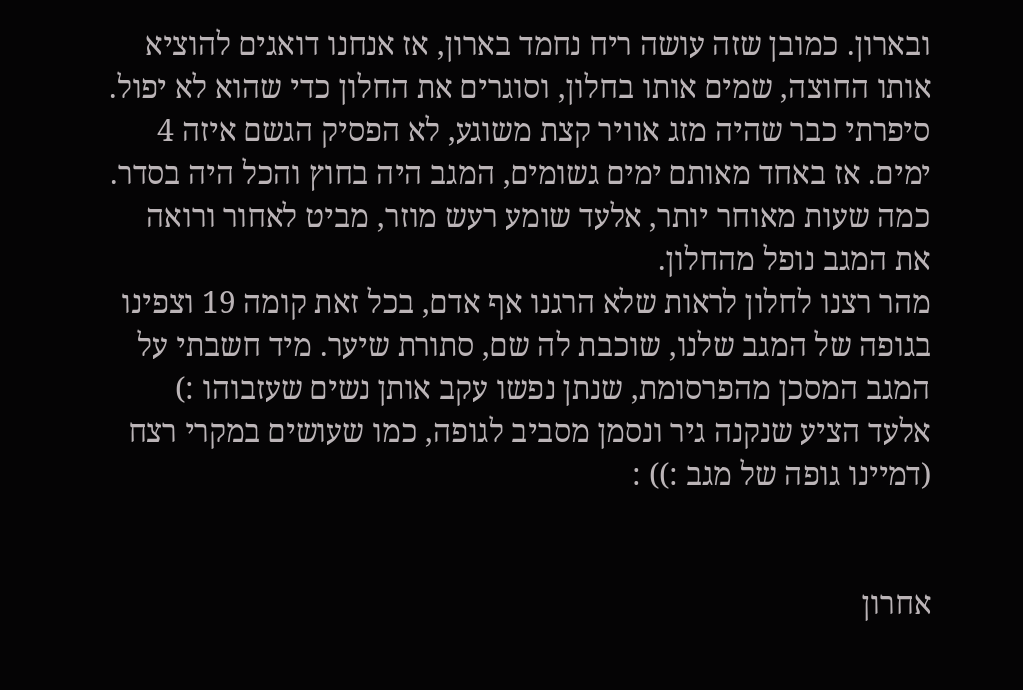ובארון. כמובן שזה עושה ריח נחמד בארון, אז אנחנו דואגים להוציא אותו החוצה, שמים אותו בחלון, וסוגרים את החלון כדי שהוא לא יפול. סיפרתי כבר שהיה מזג אוויר קצת משוגע, לא הפסיק הגשם איזה 4 ימים. אז באחד מאותם ימים גשומים, המגב היה בחוץ והכל היה בסדר. כמה שעות מאוחר יותר, אלעד שומע רעש מוזר, מביט לאחור ורואה את המגב נופל מהחלון.
מהר רצנו לחלון לראות שלא הרגנו אף אדם, בכל זאת קומה 19 וצפינו בגופה של המגב שלנו, שוכבת לה שם, סתורת שיער. מיד חשבתי על המגב המסכן מהפרסומת, שנתן נפשו עקב אותן נשים שעזבוהו :)
אלעד הציע שנקנה גיר ונסמן מסביב לגופה, כמו שעושים במקרי רצח (דמיינו גופה של מגב :)) :


אחרון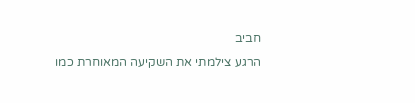חביב
הרגע צילמתי את השקיעה המאוחרת כמו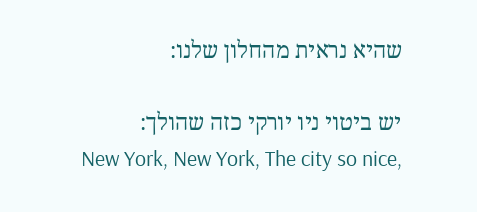שהיא נראית מהחלון שלנו:

יש ביטוי ניו יורקי כזה שהולך:
New York, New York, The city so nice,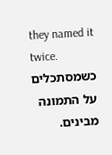they named it twice.
כשמסתכלים על התמונה מבינים.